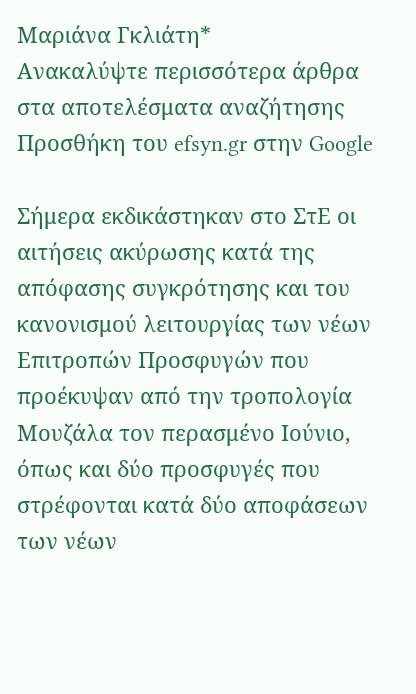Μαριάνα Γκλιάτη*
Ανακαλύψτε περισσότερα άρθρα στα αποτελέσματα αναζήτησης
Προσθήκη του efsyn.gr στην Google

Σήμερα εκδικάστηκαν στο ΣτΕ οι αιτήσεις ακύρωσης κατά της απόφασης συγκρότησης και του κανονισμού λειτουργίας των νέων Επιτροπών Προσφυγών που προέκυψαν από την τροπολογία Μουζάλα τον περασμένο Ιούνιο, όπως και δύο προσφυγές που στρέφονται κατά δύο αποφάσεων των νέων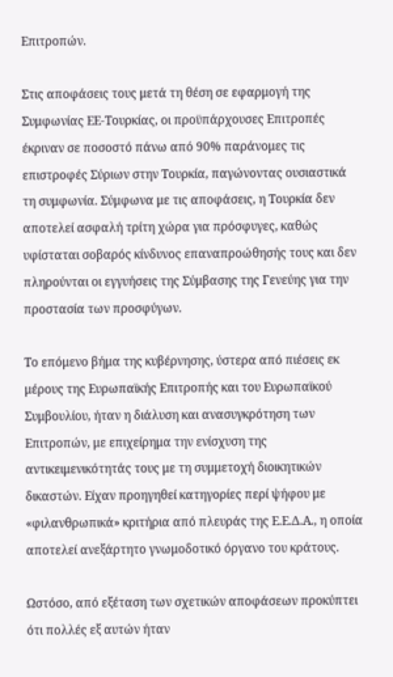Επιτροπών.

Στις αποφάσεις τους μετά τη θέση σε εφαρμογή της Συμφωνίας ΕΕ-Τουρκίας, οι προϋπάρχουσες Επιτροπές έκριναν σε ποσοστό πάνω από 90% παράνομες τις επιστροφές Σύριων στην Τουρκία, παγώνοντας ουσιαστικά τη συμφωνία. Σύμφωνα με τις αποφάσεις, η Τουρκία δεν αποτελεί ασφαλή τρίτη χώρα για πρόσφυγες, καθώς υφίσταται σοβαρός κίνδυνος επαναπροώθησής τους και δεν πληρούνται οι εγγυήσεις της Σύμβασης της Γενεύης για την προστασία των προσφύγων.

Το επόμενο βήμα της κυβέρνησης, ύστερα από πιέσεις εκ μέρους της Ευρωπαϊκής Επιτροπής και του Ευρωπαϊκού Συμβουλίου, ήταν η διάλυση και ανασυγκρότηση των Επιτροπών, με επιχείρημα την ενίσχυση της αντικειμενικότητάς τους με τη συμμετοχή διοικητικών δικαστών. Είχαν προηγηθεί κατηγορίες περί ψήφου με «φιλανθρωπικά» κριτήρια από πλευράς της Ε.Ε.Δ.Α., η οποία αποτελεί ανεξάρτητο γνωμοδοτικό όργανο του κράτους.

Ωστόσο, από εξέταση των σχετικών αποφάσεων προκύπτει ότι πολλές εξ αυτών ήταν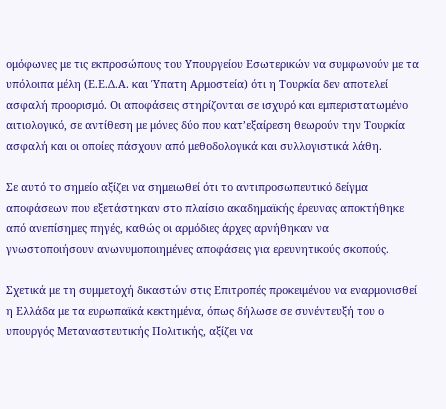ομόφωνες με τις εκπροσώπους του Υπουργείου Εσωτερικών να συμφωνούν με τα υπόλοιπα μέλη (Ε.Ε.Δ.Α. και Ύπατη Αρμοστεία) ότι η Τουρκία δεν αποτελεί ασφαλή προορισμό. Οι αποφάσεις στηρίζονται σε ισχυρό και εμπεριστατωμένο αιτιολογικό, σε αντίθεση με μόνες δύο που κατ’εξαίρεση θεωρούν την Τουρκία ασφαλή και οι οποίες πάσχουν από μεθοδολογικά και συλλογιστικά λάθη.

Σε αυτό το σημείο αξίζει να σημειωθεί ότι το αντιπροσωπευτικό δείγμα αποφάσεων που εξετάστηκαν στο πλαίσιο ακαδημαϊκής έρευνας αποκτήθηκε από ανεπίσημες πηγές, καθώς οι αρμόδιες άρχες αρνήθηκαν να γνωστοποιήσουν ανωνυμοποιημένες αποφάσεις για ερευνητικούς σκοπούς.

Σχετικά με τη συμμετοχή δικαστών στις Επιτροπές προκειμένου να εναρμονισθεί η Ελλάδα με τα ευρωπαϊκά κεκτημένα, όπως δήλωσε σε συνέντευξή του ο υπουργός Μεταναστευτικής Πολιτικής, αξίζει να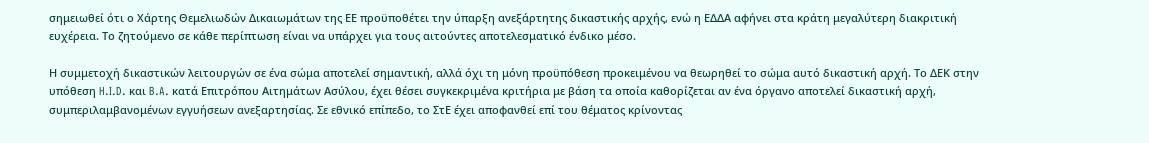σημειωθεί ότι ο Χάρτης Θεμελιωδών Δικαιωμάτων της ΕΕ προϋποθέτει την ύπαρξη ανεξάρτητης δικαστικής αρχής, ενώ η ΕΔΔΑ αφήνει στα κράτη μεγαλύτερη διακριτική ευχέρεια. Το ζητούμενο σε κάθε περίπτωση είναι να υπάρχει για τους αιτούντες αποτελεσματικό ένδικο μέσο.

Η συμμετοχή δικαστικών λειτουργών σε ένα σώμα αποτελεί σημαντική, αλλά όχι τη μόνη προϋπόθεση προκειμένου να θεωρηθεί το σώμα αυτό δικαστική αρχή. Το ΔΕΚ στην υπόθεση H.I.D. και B.A. κατά Επιτρόπου Αιτημάτων Ασύλου, έχει θέσει συγκεκριμένα κριτήρια με βάση τα οποία καθορίζεται αν ένα όργανο αποτελεί δικαστική αρχή, συμπεριλαμβανομένων εγγυήσεων ανεξαρτησίας. Σε εθνικό επίπεδο, το ΣτΕ έχει αποφανθεί επί του θέματος κρίνοντας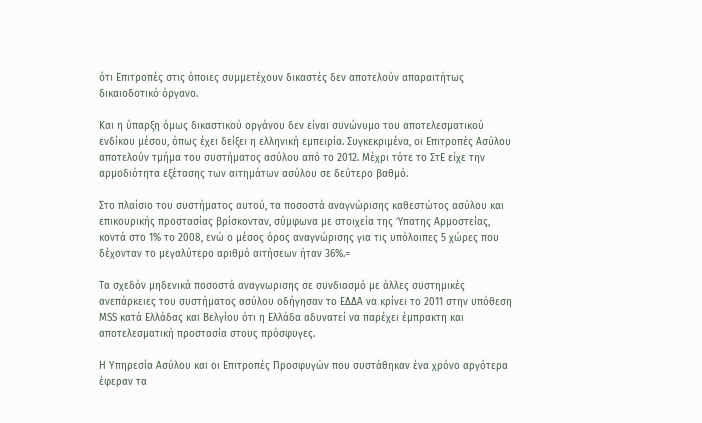ότι Επιτροπές στις όποιες συμμετέχουν δικαστές δεν αποτελούν απαραιτήτως δικαιοδοτικό όργανο.

Και η ύπαρξη όμως δικαστικού οργάνου δεν είναι συνώνυμο του αποτελεσματικού ενδίκου μέσου, όπως έχει δείξει η ελληνική εμπειρία. Συγκεκριμένα, οι Επιτροπές Ασύλου αποτελούν τμήμα του συστήματος ασύλου από το 2012. Μέχρι τότε το ΣτΕ είχε την αρμοδιότητα εξέτασης των αιτημάτων ασύλου σε δεύτερο βαθμό.

Στο πλαίσιο του συστήματος αυτού, τα ποσοστά αναγνώρισης καθεστώτος ασύλου και επικουρικής προστασίας βρίσκονταν, σύμφωνα με στοιχεία της Ύπατης Αρμοστείας, κοντά στο 1% το 2008, ενώ ο μέσος όρος αναγνώρισης για τις υπόλοιπες 5 χώρες που δέχονταν το μεγαλύτερο αριθμό αιτήσεων ήταν 36%.=

Τα σχεδόν μηδενικά ποσοστά αναγνωρισης σε συνδιασμό με άλλες συστημικές ανεπάρκειες του συστήματος ασύλου οδήγησαν το ΕΔΔΑ να κρίνει το 2011 στην υπόθεση ΜSS κατά Ελλάδας και Βελγίου ότι η Ελλάδα αδυνατεί να παρέχει έμπρακτη και αποτελεσματική προστασία στους πρόσφυγες.

Η Υπηρεσία Ασύλου και οι Επιτροπές Προσφυγών που συστάθηκαν ένα χρόνο αργότερα έφεραν τα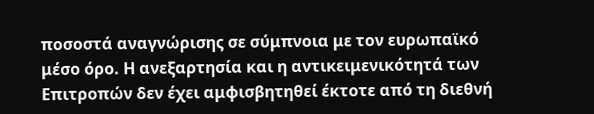ποσοστά αναγνώρισης σε σύμπνοια με τον ευρωπαϊκό μέσο όρο. Η ανεξαρτησία και η αντικειμενικότητά των Επιτροπών δεν έχει αμφισβητηθεί έκτοτε από τη διεθνή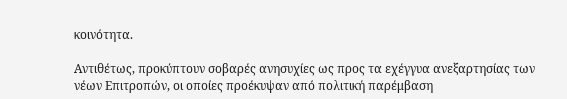κοινότητα.

Αντιθέτως, προκύπτουν σοβαρές ανησυχίες ως προς τα εχέγγυα ανεξαρτησίας των νέων Επιτροπών, οι οποίες προέκυψαν από πολιτική παρέμβαση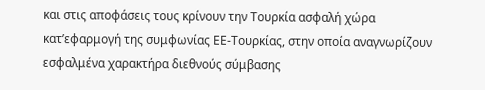και στις αποφάσεις τους κρίνουν την Τουρκία ασφαλή χώρα κατ’εφαρμογή της συμφωνίας ΕΕ-Τουρκίας, στην οποία αναγνωρίζουν εσφαλμένα χαρακτήρα διεθνούς σύμβασης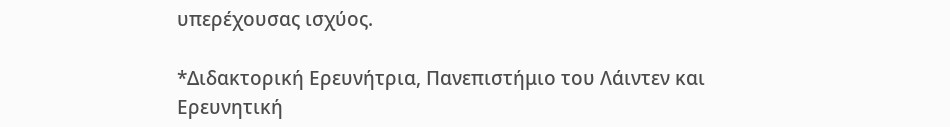υπερέχουσας ισχύος.

*Διδακτορική Ερευνήτρια, Πανεπιστήμιο του Λάιντεν και Ερευνητική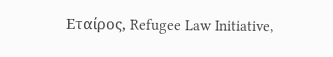Εταίρος, Refugee Law Initiative,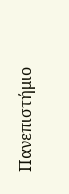Πανεπιστήμιο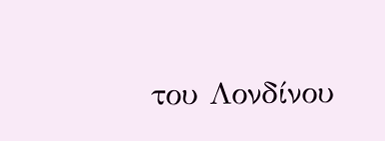του Λονδίνου